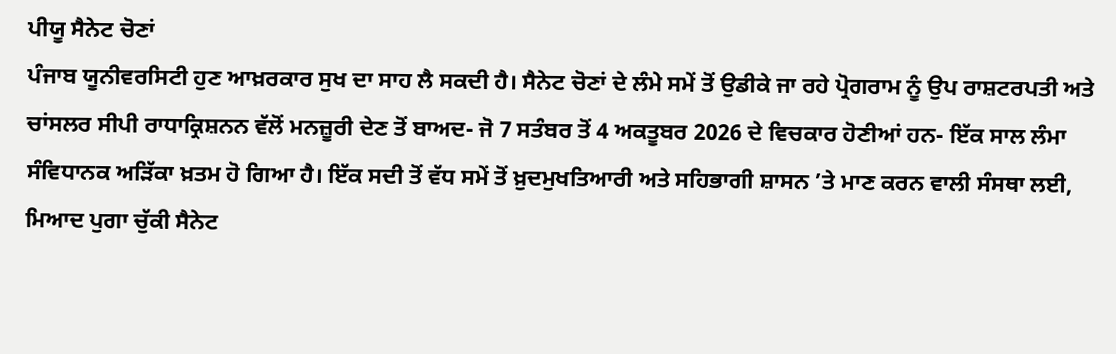ਪੀਯੂ ਸੈਨੇਟ ਚੋਣਾਂ
ਪੰਜਾਬ ਯੂਨੀਵਰਸਿਟੀ ਹੁਣ ਆਖ਼ਰਕਾਰ ਸੁਖ ਦਾ ਸਾਹ ਲੈ ਸਕਦੀ ਹੈ। ਸੈਨੇਟ ਚੋਣਾਂ ਦੇ ਲੰਮੇ ਸਮੇਂ ਤੋਂ ਉਡੀਕੇ ਜਾ ਰਹੇ ਪ੍ਰੋਗਰਾਮ ਨੂੰ ਉਪ ਰਾਸ਼ਟਰਪਤੀ ਅਤੇ ਚਾਂਸਲਰ ਸੀਪੀ ਰਾਧਾਕ੍ਰਿਸ਼ਨਨ ਵੱਲੋਂ ਮਨਜ਼ੂਰੀ ਦੇਣ ਤੋਂ ਬਾਅਦ- ਜੋ 7 ਸਤੰਬਰ ਤੋਂ 4 ਅਕਤੂਬਰ 2026 ਦੇ ਵਿਚਕਾਰ ਹੋਣੀਆਂ ਹਨ- ਇੱਕ ਸਾਲ ਲੰਮਾ ਸੰਵਿਧਾਨਕ ਅੜਿੱਕਾ ਖ਼ਤਮ ਹੋ ਗਿਆ ਹੈ। ਇੱਕ ਸਦੀ ਤੋਂ ਵੱਧ ਸਮੇਂ ਤੋਂ ਖ਼ੁਦਮੁਖਤਿਆਰੀ ਅਤੇ ਸਹਿਭਾਗੀ ਸ਼ਾਸਨ ’ਤੇ ਮਾਣ ਕਰਨ ਵਾਲੀ ਸੰਸਥਾ ਲਈ, ਮਿਆਦ ਪੁਗਾ ਚੁੱਕੀ ਸੈਨੇਟ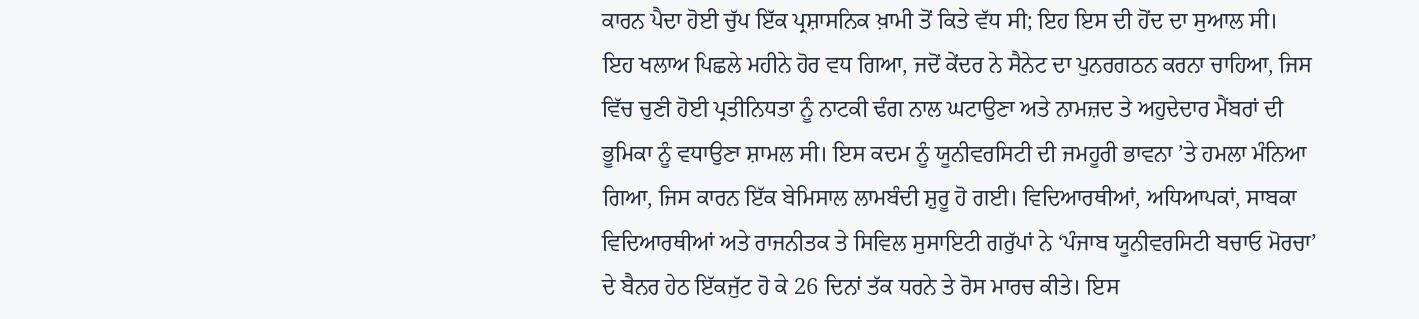ਕਾਰਨ ਪੈਦਾ ਹੋਈ ਚੁੱਪ ਇੱਕ ਪ੍ਰਸ਼ਾਸਨਿਕ ਖ਼ਾਮੀ ਤੋਂ ਕਿਤੇ ਵੱਧ ਸੀ; ਇਹ ਇਸ ਦੀ ਹੋਂਦ ਦਾ ਸੁਆਲ ਸੀ।
ਇਹ ਖਲਾਅ ਪਿਛਲੇ ਮਹੀਨੇ ਹੋਰ ਵਧ ਗਿਆ, ਜਦੋਂ ਕੇਂਦਰ ਨੇ ਸੈਨੇਟ ਦਾ ਪੁਨਰਗਠਨ ਕਰਨਾ ਚਾਹਿਆ, ਜਿਸ ਵਿੱਚ ਚੁਣੀ ਹੋਈ ਪ੍ਰਤੀਨਿਧਤਾ ਨੂੰ ਨਾਟਕੀ ਢੰਗ ਨਾਲ ਘਟਾਉਣਾ ਅਤੇ ਨਾਮਜ਼ਦ ਤੇ ਅਹੁਦੇਦਾਰ ਮੈਂਬਰਾਂ ਦੀ ਭੂਮਿਕਾ ਨੂੰ ਵਧਾਉਣਾ ਸ਼ਾਮਲ ਸੀ। ਇਸ ਕਦਮ ਨੂੰ ਯੂਨੀਵਰਸਿਟੀ ਦੀ ਜਮਹੂਰੀ ਭਾਵਨਾ ’ਤੇ ਹਮਲਾ ਮੰਨਿਆ ਗਿਆ, ਜਿਸ ਕਾਰਨ ਇੱਕ ਬੇਮਿਸਾਲ ਲਾਮਬੰਦੀ ਸ਼ੁਰੂ ਹੋ ਗਈ। ਵਿਦਿਆਰਥੀਆਂ, ਅਧਿਆਪਕਾਂ, ਸਾਬਕਾ ਵਿਦਿਆਰਥੀਆਂ ਅਤੇ ਰਾਜਨੀਤਕ ਤੇ ਸਿਵਿਲ ਸੁਸਾਇਟੀ ਗਰੁੱਪਾਂ ਨੇ ‘ਪੰਜਾਬ ਯੂਨੀਵਰਸਿਟੀ ਬਚਾਓ ਮੋਰਚਾ’ ਦੇ ਬੈਨਰ ਹੇਠ ਇੱਕਜੁੱਟ ਹੋ ਕੇ 26 ਦਿਨਾਂ ਤੱਕ ਧਰਨੇ ਤੇ ਰੋਸ ਮਾਰਚ ਕੀਤੇ। ਇਸ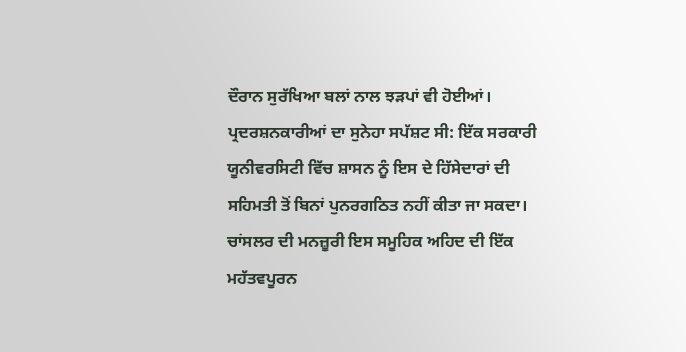ਦੌਰਾਨ ਸੁਰੱਖਿਆ ਬਲਾਂ ਨਾਲ ਝੜਪਾਂ ਵੀ ਹੋਈਆਂ। ਪ੍ਰਦਰਸ਼ਨਕਾਰੀਆਂ ਦਾ ਸੁਨੇਹਾ ਸਪੱਸ਼ਟ ਸੀ: ਇੱਕ ਸਰਕਾਰੀ ਯੂਨੀਵਰਸਿਟੀ ਵਿੱਚ ਸ਼ਾਸਨ ਨੂੰ ਇਸ ਦੇ ਹਿੱਸੇਦਾਰਾਂ ਦੀ ਸਹਿਮਤੀ ਤੋਂ ਬਿਨਾਂ ਪੁਨਰਗਠਿਤ ਨਹੀਂ ਕੀਤਾ ਜਾ ਸਕਦਾ।
ਚਾਂਸਲਰ ਦੀ ਮਨਜ਼ੂਰੀ ਇਸ ਸਮੂਹਿਕ ਅਹਿਦ ਦੀ ਇੱਕ ਮਹੱਤਵਪੂਰਨ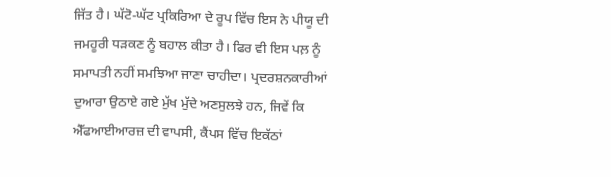ਜਿੱਤ ਹੈ। ਘੱਟੋ-ਘੱਟ ਪ੍ਰਕਿਰਿਆ ਦੇ ਰੂਪ ਵਿੱਚ ਇਸ ਨੇ ਪੀਯੂ ਦੀ ਜਮਹੂਰੀ ਧੜਕਣ ਨੂੰ ਬਹਾਲ ਕੀਤਾ ਹੈ। ਫਿਰ ਵੀ ਇਸ ਪਲ਼ ਨੂੰ ਸਮਾਪਤੀ ਨਹੀਂ ਸਮਝਿਆ ਜਾਣਾ ਚਾਹੀਦਾ। ਪ੍ਰਦਰਸ਼ਨਕਾਰੀਆਂ ਦੁਆਰਾ ਉਠਾਏ ਗਏ ਮੁੱਖ ਮੁੱਦੇ ਅਣਸੁਲਝੇ ਹਨ, ਜਿਵੇਂ ਕਿ ਐੱਫਆਈਆਰਜ਼ ਦੀ ਵਾਪਸੀ, ਕੈਂਪਸ ਵਿੱਚ ਇਕੱਠਾਂ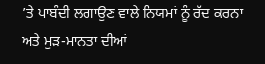’ਤੇ ਪਾਬੰਦੀ ਲਗਾਉਣ ਵਾਲੇ ਨਿਯਮਾਂ ਨੂੰ ਰੱਦ ਕਰਨਾ ਅਤੇ ਮੁੜ-ਮਾਨਤਾ ਦੀਆਂ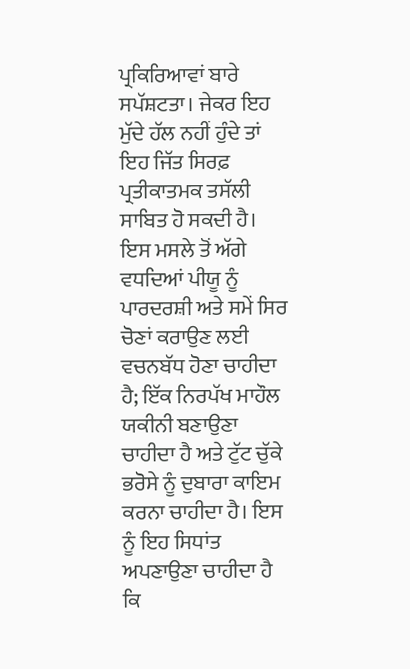ਪ੍ਰਕਿਰਿਆਵਾਂ ਬਾਰੇ ਸਪੱਸ਼ਟਤਾ। ਜੇਕਰ ਇਹ ਮੁੱਦੇ ਹੱਲ ਨਹੀਂ ਹੁੰਦੇ ਤਾਂ ਇਹ ਜਿੱਤ ਸਿਰਫ਼ ਪ੍ਰਤੀਕਾਤਮਕ ਤਸੱਲੀ ਸਾਬਿਤ ਹੋ ਸਕਦੀ ਹੈ।
ਇਸ ਮਸਲੇ ਤੋਂ ਅੱਗੇ ਵਧਦਿਆਂ ਪੀਯੂ ਨੂੰ ਪਾਰਦਰਸ਼ੀ ਅਤੇ ਸਮੇਂ ਸਿਰ ਚੋਣਾਂ ਕਰਾਉਣ ਲਈ ਵਚਨਬੱਧ ਹੋਣਾ ਚਾਹੀਦਾ ਹੈ; ਇੱਕ ਨਿਰਪੱਖ ਮਾਹੌਲ ਯਕੀਨੀ ਬਣਾਉਣਾ ਚਾਹੀਦਾ ਹੈ ਅਤੇ ਟੁੱਟ ਚੁੱਕੇ ਭਰੋਸੇ ਨੂੰ ਦੁਬਾਰਾ ਕਾਇਮ ਕਰਨਾ ਚਾਹੀਦਾ ਹੈ। ਇਸ ਨੂੰ ਇਹ ਸਿਧਾਂਤ ਅਪਣਾਉਣਾ ਚਾਹੀਦਾ ਹੈ ਕਿ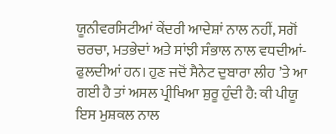ਯੂਨੀਵਰਸਿਟੀਆਂ ਕੇਂਦਰੀ ਆਦੇਸ਼ਾਂ ਨਾਲ ਨਹੀਂ, ਸਗੋਂ ਚਰਚਾ, ਮਤਭੇਦਾਂ ਅਤੇ ਸਾਂਝੀ ਸੰਭਾਲ ਨਾਲ ਵਧਦੀਆਂ-ਫੁਲਦੀਆਂ ਹਨ। ਹੁਣ ਜਦੋਂ ਸੈਨੇਟ ਦੁਬਾਰਾ ਲੀਹ ’ਤੇ ਆ ਗਈ ਹੈ ਤਾਂ ਅਸਲ ਪ੍ਰੀਖਿਆ ਸ਼ੁਰੂ ਹੁੰਦੀ ਹੈ: ਕੀ ਪੀਯੂ ਇਸ ਮੁਸ਼ਕਲ ਨਾਲ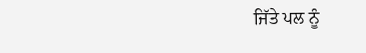ਜਿੱਤੇ ਪਲ ਨੂੰ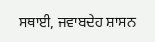ਸਥਾਈ, ਜਵਾਬਦੇਹ ਸ਼ਾਸਨ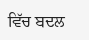ਵਿੱਚ ਬਦਲ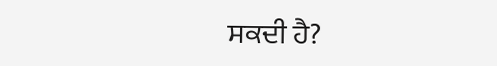ਸਕਦੀ ਹੈ?